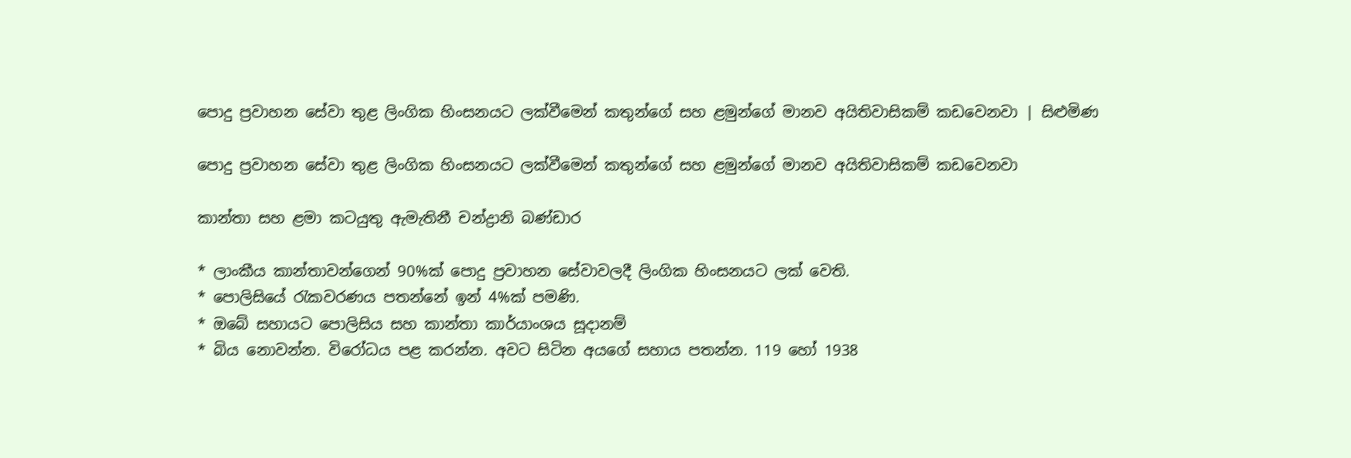පොදු ප්‍රවාහන සේවා තුළ ලිංගික හිංසනයට ලක්වීමෙන් කතුන්ගේ සහ ළමුන්ගේ මානව අයිතිවාසිකම් කඩවෙනවා | සිළුමිණ

පොදු ප්‍රවාහන සේවා තුළ ලිංගික හිංසනයට ලක්වීමෙන් කතුන්ගේ සහ ළමුන්ගේ මානව අයිතිවාසිකම් කඩවෙනවා

කාන්තා සහ ළමා කටයුතු ඇමැතිනී චන්ද්‍රානි බණ්ඩාර

* ලාංකීය කාන්තාවන්ගෙන් 90%ක් පොදු ප්‍රවාහන සේවාවලදී ලිංගික හිංසනයට ලක් වෙති.
* පොලිසියේ රැකවරණය පතන්නේ ඉන් 4%ක් පමණි.
* ඔබේ සහායට පොලිසිය සහ කාන්තා කාර්යාංශය සූදානම්
* බිය නොවන්න. විරෝධය පළ කරන්න. අවට සිටින අයගේ සහාය පතන්න. 119 හෝ 1938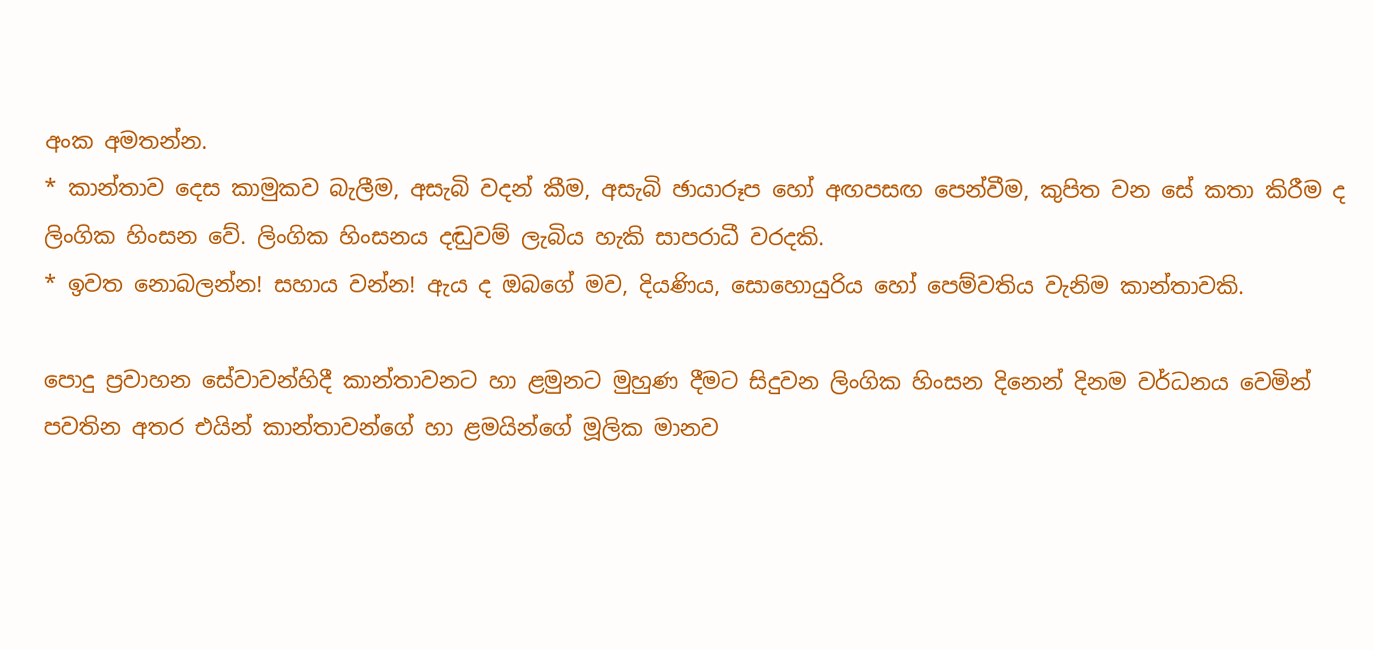අංක අමතන්න.
* කාන්තාව දෙස කාමුකව බැලීම, අසැබි වදන් කීම, අසැබි ඡායාරූප හෝ අඟපසඟ පෙන්වීම, කුපිත වන සේ කතා කිරීම ද ලිංගික හිංසන වේ. ලිංගික හිංසනය දඬුවම් ලැබිය හැකි සාපරාධී වරදකි.
* ඉවත නොබලන්න! සහාය වන්න! ඇය ද ඔබගේ මව, දියණිය, සොහොයුරිය හෝ පෙම්වතිය වැනිම කාන්තාවකි.

පොදු ප්‍රවාහන සේවාවන්හිදී කාන්තාවනට හා ළමුනට මුහුණ දීමට සිදුවන ලිංගික හිංසන දිනෙන් දිනම වර්ධනය වෙමින් පවතින අතර එයින් කාන්තාවන්ගේ හා ළමයින්ගේ මූලික මානව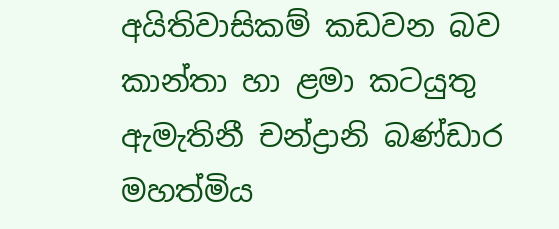අයිතිවාසිකම් කඩවන බව කාන්තා හා ළමා කටයුතු ඇමැතිනී චන්ද්‍රානි බණ්ඩාර මහත්මිය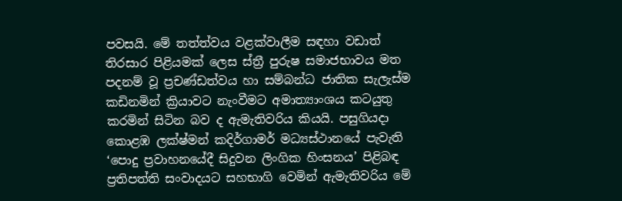පවසයි. මේ තත්ත්වය වළක්වාලීම සඳහා වඩාත් තිරසාර පිළියමක් ලෙස ස්ත්‍රී පුරුෂ සමාජභාවය මත පදනම් වූ ප්‍රචණ්ඩත්වය හා සම්බන්ධ ජාතික සැලැස්ම කඩිනමින් ක්‍රියාවට නැංවීමට අමාත්‍යාංශය කටයුතු කරමින් සිටින බව ද ඇමැතිවරිය කියයි. පසුගියදා කොළඹ ලක්ෂ්මන් කදිර්ගාමර් මධ්‍යස්ථානයේ පැවැති ‘පොදු ප්‍රවාහනයේදී සිදුවන ලිංගික හිංසනය’ පිළිබඳ ප්‍රතිපත්ති සංවාදයට සහභාගි වෙමින් ඇමැතිවරිය මේ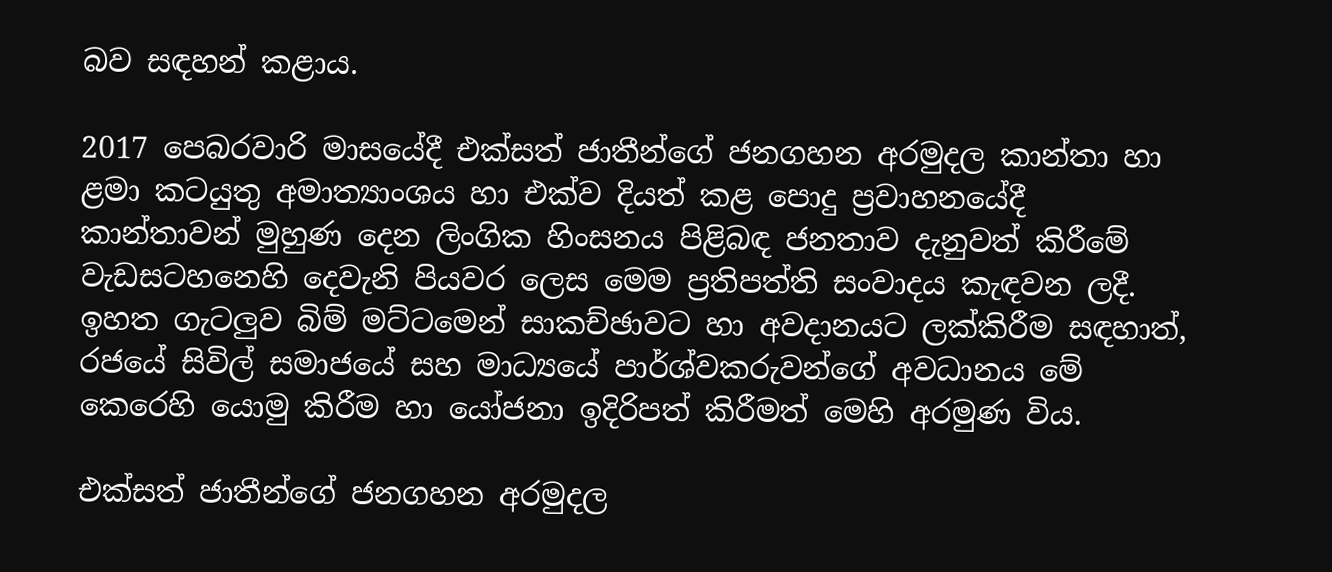බව සඳහන් කළාය.

2017 පෙබරවාරි මාසයේදී එක්සත් ජාතීන්ගේ ජනගහන අරමුදල කාන්තා හා ළමා කටයුතු අමාත්‍යාංශය හා එක්ව දියත් කළ පොදු ප්‍රවාහනයේදී කාන්තාවන් මුහුණ දෙන ලිංගික හිංසනය පිළිබඳ ජනතාව දැනුවත් කිරීමේ වැඩසටහනෙහි දෙවැනි පියවර ලෙස මෙම ප්‍රතිපත්ති සංවාදය කැඳවන ලදී. ඉහත ගැටලුව ‍බිම් මට්ටමෙන් සාකච්ඡාවට හා අවදානයට ලක්කිරීම සඳහාත්, රජයේ සිවිල් සමාජයේ සහ මාධ්‍යයේ පාර්ශ්වකරුවන්ගේ අවධානය මේ කෙරෙහි යොමු කිරීම හා යෝජනා ඉදිරිපත් කිරීමත් මෙහි අරමුණ විය.

එක්සත් ජාතීන්ගේ ජනගහන අරමුදල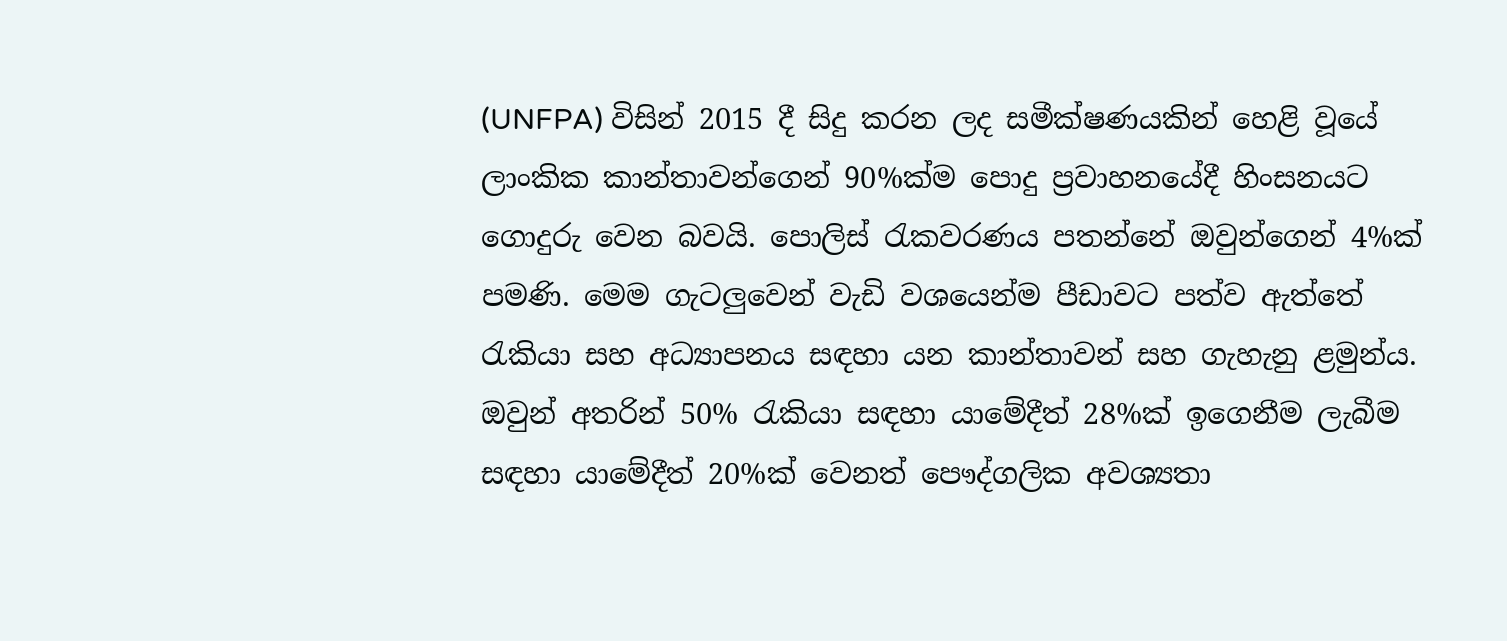(UNFPA) විසින් 2015 දී සිදු කරන ලද සමීක්ෂණයකින් හෙළි වූයේ ලාංකික කාන්තාවන්ගෙන් 90%ක්ම පොදු ප්‍රවාහනයේදී හිංසනයට ගොදුරු වෙන බවයි. පොලිස් රැකවරණය පතන්නේ ඔවුන්ගෙන් 4%ක් පමණි. මෙම ගැටලුවෙන් වැඩි වශයෙන්ම පීඩාවට පත්ව ඇත්තේ රැකියා සහ අධ්‍යාපනය සඳහා යන කාන්තාවන් සහ ගැහැනු ළමුන්ය. ඔවුන් අතරින් 50% රැකියා සඳහා යාමේදීත් 28%ක් ඉගෙනීම ලැබීම සඳහා යාමේදීත් 20%ක් වෙනත් පෞද්ගලික අවශ්‍යතා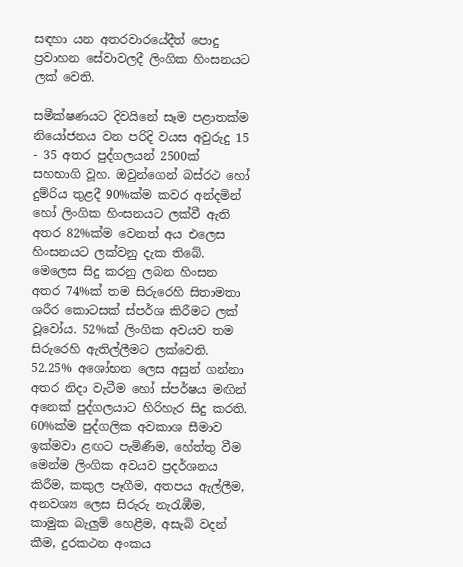සඳහා යන අතරවාරයේදීත් පොදු ප්‍රවාහන සේවාවලදී ලිංගික හිංසනයට ලක් වෙති.

සමීක්ෂණයට දිවයිනේ සෑම පළාතක්ම නි‍යෝජනය වන පරිදි වයස අවුරුදු 15 - 35 අතර පුද්ගලයන් 2500ක් සහභාගි වූහ. ඔවුන්ගෙන් බස්රථ හෝ දුම්රිය තුළදී 90%ක්ම කවර අන්දමින් හෝ ලිංගික හිංසනයට ලක්වී ඇති අතර 82%ක්ම වෙනත් අය එලෙස හිංසනයට ලක්වනු දැක තිබේ. මෙලෙස සිදු කරනු ලබන හිංසන අතර 74%ක් තම සිරුරෙහි සිතාමතා ශරීර කොටසක් ස්පර්ශ කිරීමට ලක් වූවෝය. 52%ක් ලිංගික අවයව තම සිරුරෙහි ඇතිල්ලීමට ලක්වෙති. 52.25% අශෝභන ලෙස අසුන් ගන්නා අතර නිදා වැටීම හෝ ස්පර්ෂය මඟින් අනෙක් පුද්ගලයාට හිරිහැර සිදු කරති. 60%ක්ම පුද්ගලික අවකාශ සීමාව ඉක්මවා ළඟට පැමිණීම, හේත්තු වීම මෙන්ම ලිංගික අවයව ප්‍රදර්ශනය කිරීම, කකුල පෑගීම, අතපය ඇල්ලීම, අනවශ්‍ය ලෙස සිරුරු නැරැඹීම, කාමුක බැලුම් හෙළීම, අසැබි වදන් කීම, දුරකථන අංකය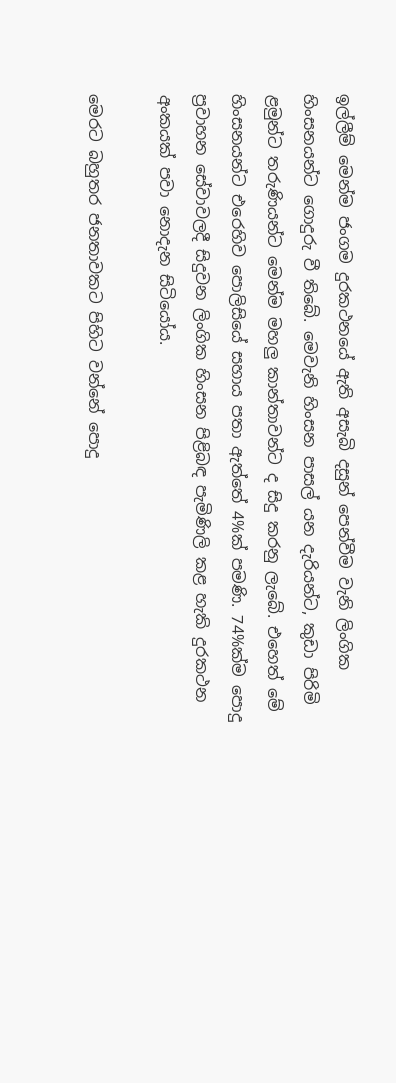ඉල්ලීම් මෙන්ම ජංගම දුරකථනයේ ඇති අසැබි දසුන් පෙන්වීම වැනි ලිංගික හිංසනයන්ට ගොදුරු වී තිබේ. මෙවැනි හිංසන පාසල් යන දැරියන්ට, කුඩා පිරිමි ළමුන්ට තරුණියන්ට මෙන්ම මහලු කාන්තාවන්ට ද සිදු කරනු ලැබේ. එහෙත් මේ හිංසනයන්ට එරෙහිව පොලිසියේ සහාය පතා ඇත්තේ 4%ක් පමණි. 74%ක්ම පොදු ප්‍රවාහන සේවාවලදී සිදුවන ලිංගික හිංසන පිළිබඳ පැමිණිලි කළ හැකි දුරකථන අංකයක් පවා නොදැන සිටියෝය.

මෙරට බහුතර ජනතාවකට පිහිට වන්නේ පොදු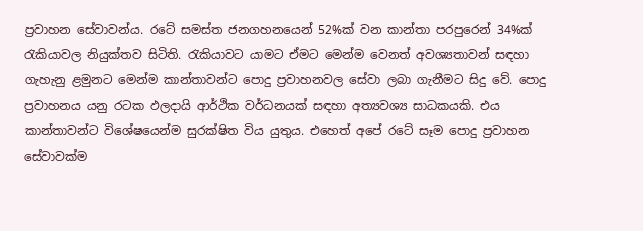ප්‍රවාහන සේවාවන්ය. රටේ සමස්ත ජනගහනයෙන් 52%ක් වන කාන්තා පරපුරෙන් 34%ක් රැකියාවල නියුක්තව සිටිති. රැකියාවට යාමට ඒමට මෙන්ම වෙනත් අවශ්‍යතාවන් සඳහා ගැහැනු ළමුනට මෙන්ම කාන්තාවන්ට පොදු ප්‍රවාහනවල සේවා ලබා ගැනීමට සිදු වේ. පොදු ප්‍රවාහනය යනු රටක ඵලදායි ආර්ථික වර්ධනයක් සඳහා අත්‍යවශ්‍ය සාධකයකි. එය කාන්තාවන්ට විශේෂයෙන්ම සුරක්ෂිත විය යුතුය. එහෙත් අපේ රටේ සෑම පොදු ප්‍රවාහන සේවාවක්ම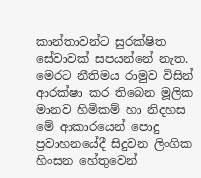කාන්තාවන්ට සුරක්ෂිත සේවාවක් සපයන්නේ නැත. මෙරට නීතිමය රාමුව විසින් ආරක්ෂා කර තිබෙන මූලික මානව හිමිකම් හා නිදහස මේ ආකාරයෙන් පොදු ප්‍රවාහනයේදී සිදුවන ලිංගික හිංසන හේතුවෙන්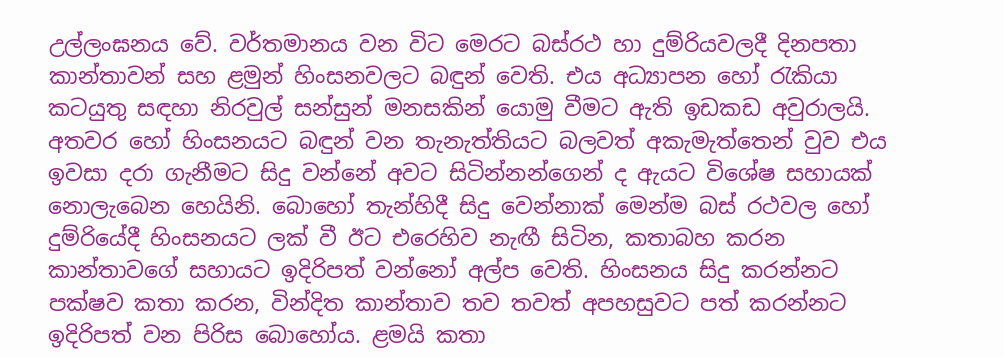උල්ලංඝනය වේ. වර්තමානය වන විට මෙරට බස්රථ හා දුම්රියවලදී දිනපතා කාන්තාවන් සහ ළමුන් හිංසනවලට බඳුන් වෙති. එය අධ්‍යාපන හෝ රැකියා කටයුතු සඳහා නිරවුල් සන්සුන් මනසකින් යොමු වීමට ඇති ඉඩකඩ අවුරාලයි. අතවර හෝ හිංසනයට බඳුන් වන තැනැත්තියට බලවත් අකැමැත්තෙන් වුව එය ඉවසා දරා ගැනීමට සිදු වන්නේ අවට සිටින්නන්ගෙන් ද ඇයට විශේෂ සහායක් නොලැබෙන හෙයිනි. බොහෝ තැන්හිදී සිදු වෙන්නාක් මෙන්ම බස් රථවල හෝ දුම්රියේදී හිංසනයට ලක් වී ඊට එරෙහිව නැඟී සිටින, කතාබහ කරන කාන්තාවගේ සහායට ඉදිරිපත් වන්නෝ අල්ප වෙති. හිංසනය සිදු කරන්නට පක්ෂව කතා කරන, වින්දිත කාන්තාව තව තවත් අපහසුවට පත් කරන්නට ඉදිරිපත් වන ‍පිරිස බොහෝය. ළමයි කතා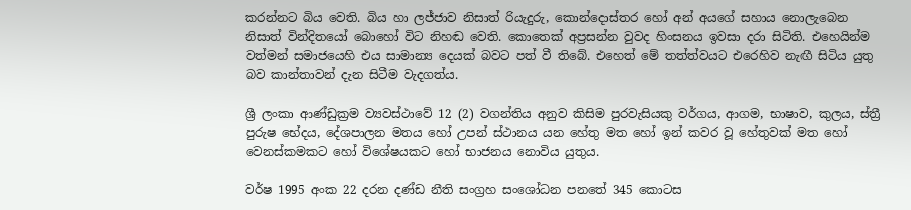කරන්නට බිය වෙති. බිය හා ලජ්ජාව නිසාත් රියැදුරු, කොන්දොස්තර හෝ අන් අයගේ සහාය නොලැබෙන නිසාත් වින්දිතයෝ බොහෝ විට නිහඬ වෙති. කොතෙක් අප්‍රසන්න වුවද හිංසනය ඉවසා දරා සිටිති. එහෙයින්ම වත්මන් සමාජයෙහි එය සාමාන්‍ය දෙයක් බවට පත් වී තිබේ. එහෙත් මේ තත්ත්වයට එරෙහිව නැඟී සිටිය යුතු බව කාන්තාවන් දැන සිටීම වැදගත්ය.

ශ්‍රී ලංකා ආණ්ඩුක්‍රම ව්‍යවස්ථාවේ 12 (2) වගන්තිය අනුව කිසිම පුරවැසියකු වර්ගය, ආගම, භාෂාව, කුලය, ස්ත්‍රී පුරුෂ භේදය, දේශපාලන මතය හෝ උපන් ස්ථානය යන හේතු මත හෝ ඉන් කවර වූ හේතුවක් මත හෝ වෙනස්කමකට හෝ විශේෂයකට හෝ භාජනය නොවිය යුතුය.

වර්ෂ 1995 අංක 22 දරන දණ්ඩ නීති සංග්‍රහ සංශෝධන පනතේ 345 කොටස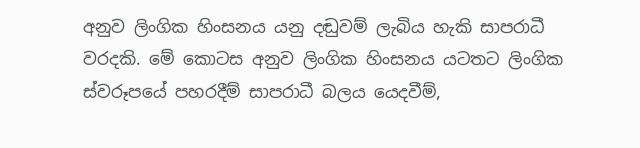අනුව ලිංගික හිංසනය යනු දඬුවම් ලැබිය හැකි සාපරාධී වරදකි. මේ කොටස අනුව ලිංගික හිංසනය යටතට ලිංගික ස්වරූපයේ පහරදීම් සාපරාධී බලය යෙදවීම්,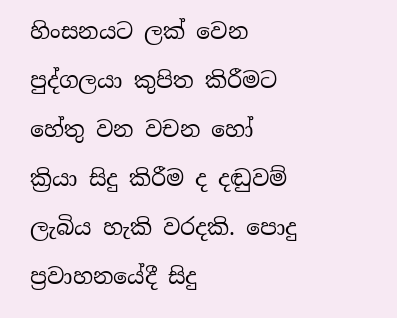හිංසනයට ලක් වෙන පුද්ගලයා කුපිත කිරීමට හේතු වන වචන හෝ ක්‍රියා සිදු කිරීම ද දඬුවම් ලැබිය හැකි වරදකි. පොදු ප්‍රවාහනයේදී සිදු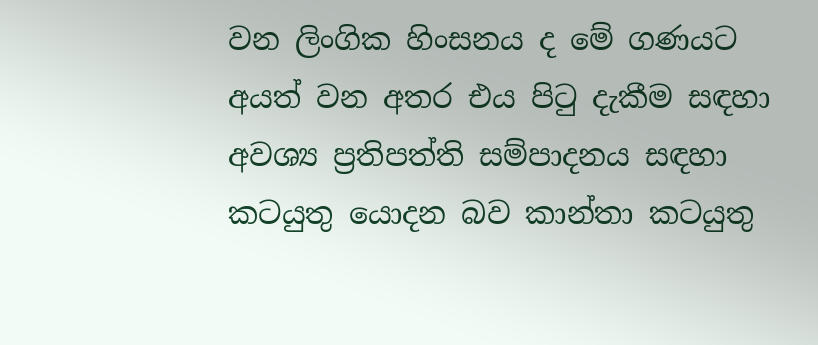වන ලිංගික හිංසනය ද මේ ගණයට අයත් වන අතර එය පිටු දැකීම සඳහා අවශ්‍ය ප්‍රතිපත්ති සම්පාදනය සඳහා කටයුතු යොදන බව කාන්තා කටයුතු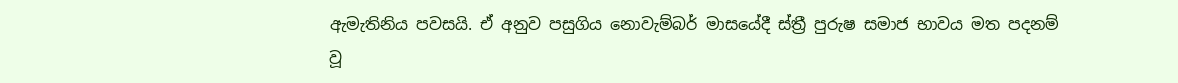ඇමැතිනිය පවසයි. ඒ අනුව පසුගිය නොවැම්බර් මාසයේදී ස්ත්‍රී පුරුෂ සමාජ භාවය මත පදනම් වූ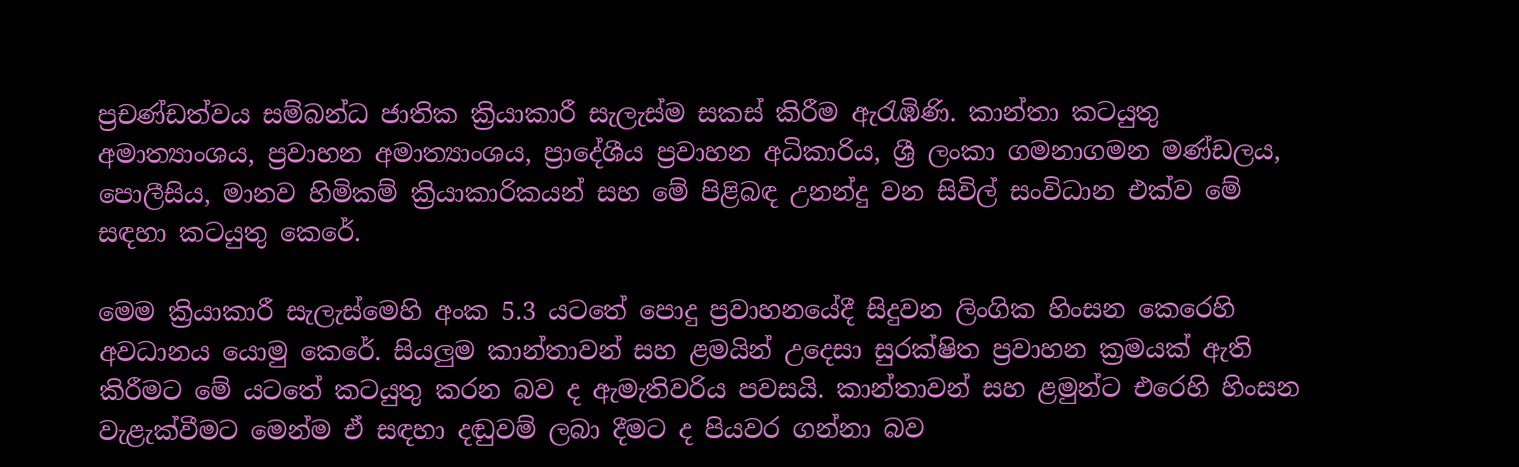ප්‍රචණ්ඩත්වය සම්බන්ධ ජාතික ක්‍රියාකාරී සැලැස්ම සකස් කිරීම ඇරැඹිණි. කාන්තා කටයුතු අමාත්‍යාංශය, ප්‍රවාහන අමාත්‍යාංශය, ප්‍රාදේශීය ප්‍රවාහන අධිකාරිය, ශ්‍රී ලංකා ගමනාගමන මණ්ඩලය, පොලීසිය, මානව හිමිකම් ක්‍රියාකාරිකයන් සහ මේ පිළිබඳ උනන්දු වන සිවිල් සංවිධාන එක්ව මේ සඳහා කටයුතු කෙරේ.

මෙම ක්‍රියාකාරී සැලැස්මෙහි අංක 5.3 යටතේ පොදු ප්‍රවාහනයේදී සිදුවන ලිංගික හිංසන කෙරෙහි අවධානය යොමු කෙරේ. සියලුම කාන්තාවන් සහ ළමයින් උදෙසා සුරක්ෂිත ප්‍රවාහන ක්‍රමයක් ඇති කිරීමට මේ යටතේ කටයුතු කරන බව ද ඇමැතිවරිය පවසයි. කාන්තාවන් සහ ළමුන්ට එරෙහි හිංසන වැළැක්වීමට මෙන්ම ඒ සඳහා දඬුවම් ලබා දීමට ද පියවර ගන්නා බව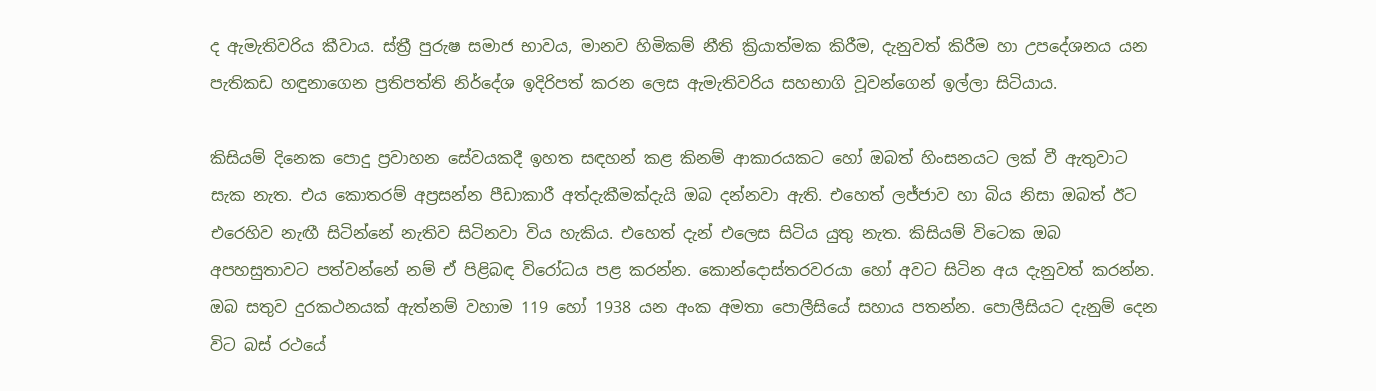ද ඇමැතිවරිය කීවාය. ස්ත්‍රී පුරුෂ සමාජ භාවය, මානව හිමිකම් නීති ක්‍රියාත්මක කිරීම, දැනුවත් කිරීම හා උපදේශනය යන පැතිකඩ හඳුනාගෙන ප්‍රතිපත්ති නිර්දේශ ඉදිරිපත් කරන ලෙස ඇමැතිවරිය සහභාගි වූවන්ගෙන් ඉල්ලා සිටියාය.

කිසියම් දිනෙක පොදු ප්‍රවාහන සේවයකදී ඉහත සඳහන් කළ කිනම් ආකාරයකට හෝ ඔබත් හිංසනයට ලක් වී ඇතුවාට සැක නැත. එය කොතරම් අප්‍රසන්න පීඩාකාරී අත්දැකීමක්දැයි ඔබ දන්නවා ඇති. එහෙත් ලජ්ජාව හා බිය නිසා ඔබත් ඊට එරෙහිව නැඟී සිටින්නේ නැතිව සිටිනවා විය හැකිය. එහෙත් දැන් එලෙස සිටිය යුතු නැත. කිසියම් විටෙක ඔබ අපහසුතාවට පත්වන්නේ නම් ඒ පිළිබඳ විරෝධය පළ කරන්න. කොන්දොස්තරවරයා හෝ අවට සිටින අය දැනුවත් කරන්න. ඔබ සතුව දුරකථනයක් ඇත්නම් වහාම 119 හෝ 1938 යන අංක අමතා පොලීසියේ සහාය පතන්න. පොලීසියට දැනුම් දෙන විට බස් රථයේ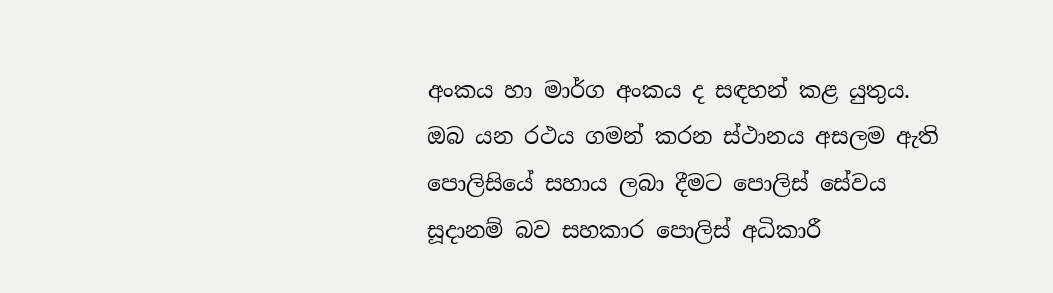අංකය හා මාර්ග අංකය ද සඳහන් කළ යුතුය. ඔබ යන රථය ගමන් කරන ස්ථානය අසලම ඇති පොලිසියේ සහාය ලබා දීමට පොලිස් සේවය සූදානම් බව සහකාර පොලිස් අධිකාරී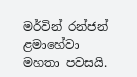මර්වින් රන්ජන් ළමාහේවා මහතා පවසයි.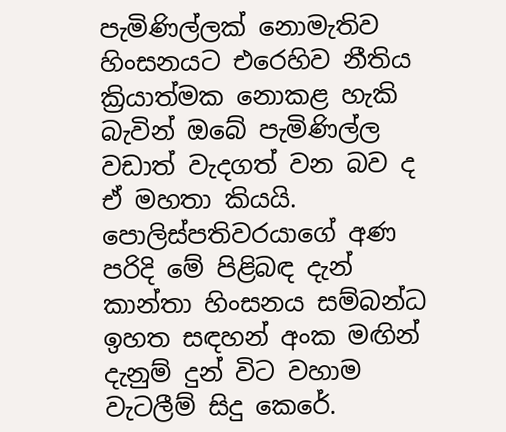පැමිණිල්ලක් නොමැතිව හිංසනයට එරෙහිව නීතිය ක්‍රියාත්මක නොකළ හැකි බැවින් ඔබේ පැමිණිල්ල වඩාත් වැදගත් වන බව ද ඒ මහතා කියයි. පොලිස්පතිවරයාගේ අණ පරිදි මේ පිළිබඳ දැන් කාන්තා හිංසනය සම්බන්ධ ඉහත සඳහන් අංක මඟින් දැනුම් දුන් විට වහාම වැටලීම් සිදු කෙරේ.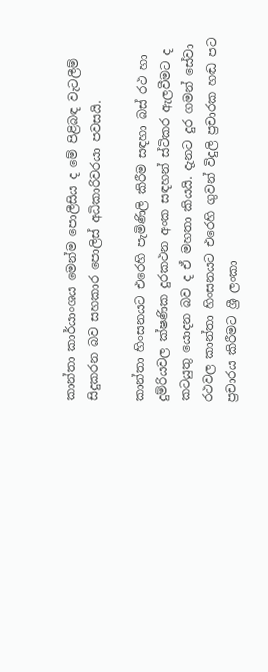කාන්තා කාර්යාංශය මෙන්ම පොලීසිය ද මේ පිළිබඳ වැටලීම් සිදුකරන බව සහකාර පොලිස් අධිකාරිවරයා පවසයි.

කාන්තා හිංසනයට එරෙහි පැමිණිලි කිරීම සඳහා බස් රථ හා දුම්රියවල ක්ෂණික දුරකථන අංක සඳහන් ස්ටිකර ඇලවීමට ද කටයුතු යොදන බව ද ඒ මහතා කියයි. දැනට දුර ගමන් සේවා රථවල කාන්තා හිංසනයට එරෙහි ගුවන් විදුලි ප්‍රචාරක හඬ පට ප්‍රචාරය කිරීමට ශ්‍රී ලංකා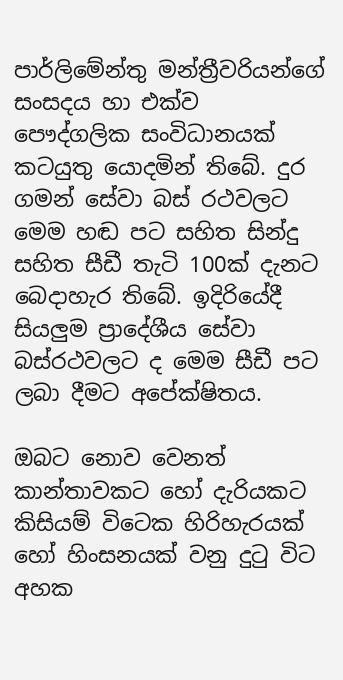පාර්ලිමේන්තු මන්ත්‍රීවරියන්ගේ සංසදය හා එක්ව පෞද්ගලික සංවිධානයක් කටයුතු යොදමින් තිබේ. දුර ගමන් සේවා බස් රථවලට මෙම හඬ පට සහිත සින්දු සහිත සීඩී තැටි 100ක් දැනට බෙදාහැර තිබේ. ඉදිරියේදී සියලුම ප්‍රාදේශීය සේවා බස්රථවලට ද මෙම සීඩී පට ලබා දීමට අපේක්ෂිතය.

ඔබට නොව වෙනත් කාන්තාවකට හෝ දැරියකට කිසියම් විටෙක හිරිහැරයක් හෝ හිංසනයක් වනු දුටු විට අහක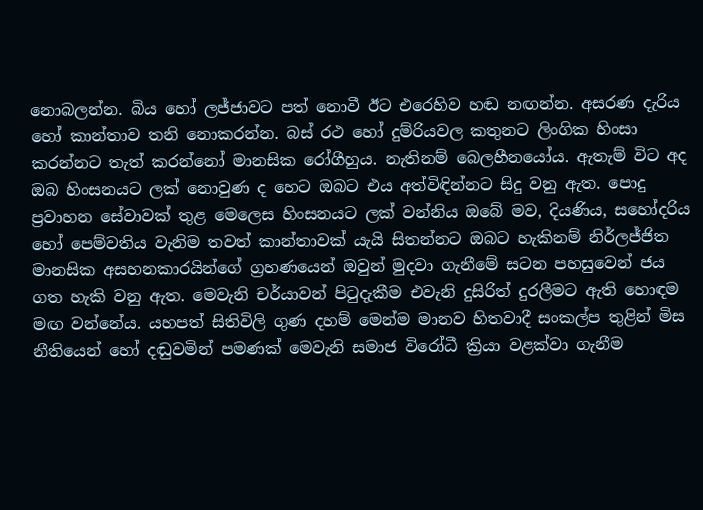නොබලන්න. බිය හෝ ලජ්ජාවට පත් නොවී ඊට එරෙහිව හඬ නඟන්න. අසරණ දැරිය හෝ කාන්තාව තනි නොකරන්න. බස් රථ හෝ දුම්රියවල කතුනට ලිංගික හිංසා කරන්නට තැත් කරන්නෝ මානසික රෝගීහුය. නැතිනම් බෙලහීනයෝය. ඇතැම් විට අද ඔබ හිංසනයට ලක් නොවුණ ද හෙට ඔබට එය අත්විඳින්නට සිදු වනු ඇත. පොදු ප්‍රවාහන සේවාවක් තුළ මෙලෙස හිංසනයට ලක් වන්නිය ඔබේ මව, දියණිය, සහෝදරිය හෝ පෙම්වතිය වැනිම තවත් කාන්තාවක් යැයි සිතන්නට ඔබට හැකිනම් නිර්ලජ්ජිත මානසික අසහනකාරයින්ගේ ග්‍රහණයෙන් ඔවුන් මුදවා ගැනීමේ සටන පහසුවෙන් ජය ගත හැකි වනු ඇත. මෙවැනි චර්යාවන් පිටුදැකීම එවැනි දුසිරිත් දුරලීමට ඇති හොඳම මඟ වන්නේය. යහපත් සිතිවිලි ගුණ දහම් මෙන්ම මානව හිතවාදී සංකල්ප තුළින් මිස නීතියෙන් හෝ දඬුවමින් පමණක් මෙවැනි සමාජ විරෝධී ක්‍රියා වළක්වා ගැනීම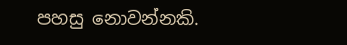පහසු නොවන්නකි.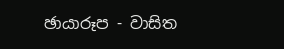ඡායාරූප - වාසිත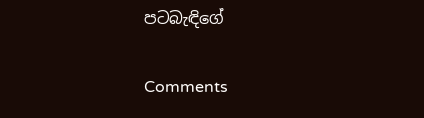පටබැඳිගේ

Comments